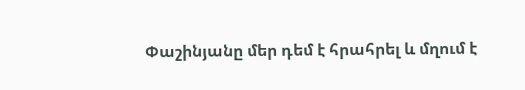Փաշինյանը մեր դեմ է հրահրել և մղում է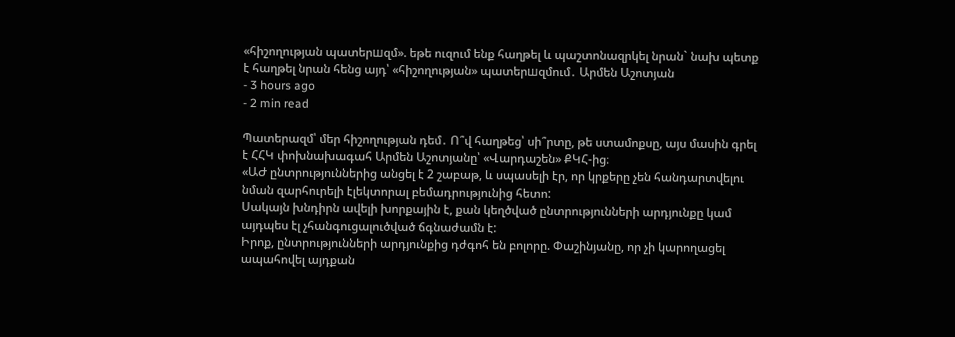«հիշողության պատերшզմ». եթե ուզում ենք հաղթել և պաշտոնազրկել նրան` նախ պետք է հաղթել նրան հենց այդ՝ «հիշողության» պատերшզմում․ Արմեն Աշոտյան
- 3 hours ago
- 2 min read

Պատերազմ՝ մեր հիշողության դեմ․ Ո՞վ հաղթեց՝ սի՞րտը, թե ստամոքսը, այս մասին գրել է ՀՀԿ փոխնախագահ Արմեն Աշոտյանը՝ «Վարդաշեն» ՔԿՀ-ից։
«ԱԺ ընտրություններից անցել է 2 շաբաթ, և սպասելի էր, որ կրքերը չեն հանդարտվելու նման զարհուրելի էլեկտորալ բեմադրությունից հետո:
Սակայն խնդիրն ավելի խորքային է, քան կեղծված ընտրությունների արդյունքը կամ այդպես էլ չհանգուցալուծված ճգնաժամն է:
Իրոք, ընտրությունների արդյունքից դժգոհ են բոլորը. Փաշինյանը, որ չի կարողացել ապահովել այդքան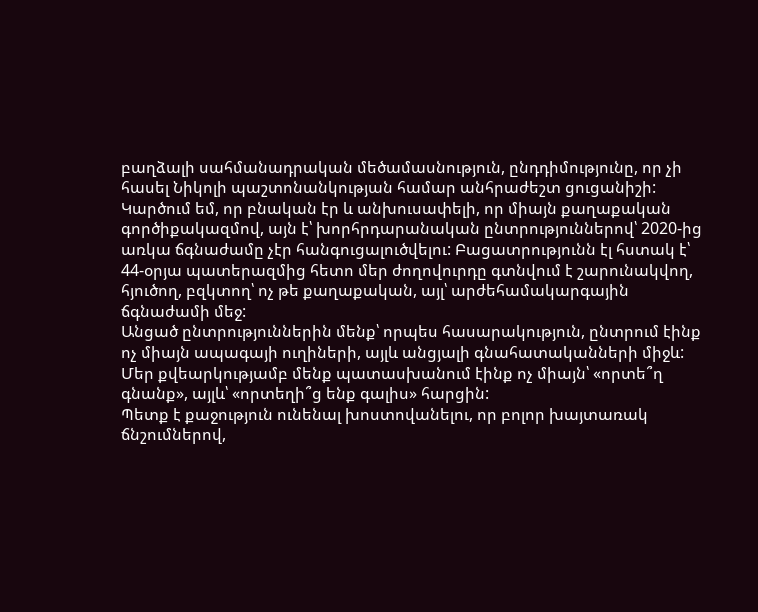բաղձալի սահմանադրական մեծամասնություն, ընդդիմությունը, որ չի հասել Նիկոլի պաշտոնանկության համար անհրաժեշտ ցուցանիշի:
Կարծում եմ, որ բնական էր և անխուսափելի, որ միայն քաղաքական գործիքակազմով, այն է՝ խորհրդարանական ընտրություններով՝ 2020-ից առկա ճգնաժամը չէր հանգուցալուծվելու: Բացատրությունն էլ հստակ է՝ 44-օրյա պատերազմից հետո մեր ժողովուրդը գտնվում է շարունակվող, հյուծող, բզկտող՝ ոչ թե քաղաքական, այլ՝ արժեհամակարգային ճգնաժամի մեջ:
Անցած ընտրություններին մենք՝ որպես հասարակություն, ընտրում էինք ոչ միայն ապագայի ուղիների, այլև անցյալի գնահատականների միջև: Մեր քվեարկությամբ մենք պատասխանում էինք ոչ միայն՝ «որտե՞ղ գնանք», այլև՝ «որտեղի՞ց ենք գալիս» հարցին:
Պետք է քաջություն ունենալ խոստովանելու, որ բոլոր խայտառակ ճնշումներով,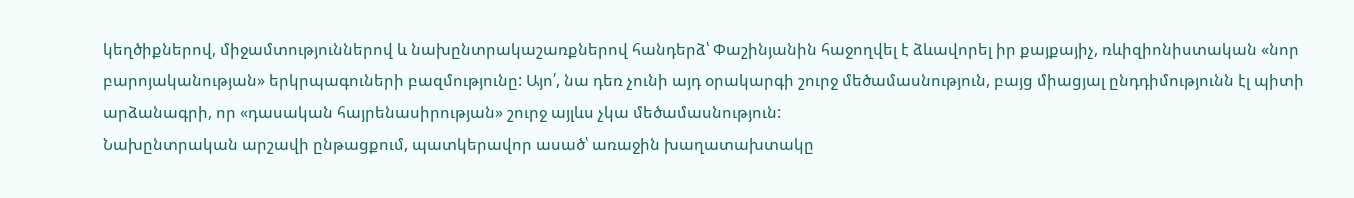կեղծիքներով, միջամտություններով և նախընտրակաշառքներով հանդերձ՝ Փաշինյանին հաջողվել է ձևավորել իր քայքայիչ, ռևիզիոնիստական «նոր բարոյականության» երկրպագուների բազմությունը: Այո՛, նա դեռ չունի այդ օրակարգի շուրջ մեծամասնություն, բայց միացյալ ընդդիմությունն էլ պիտի արձանագրի, որ «դասական հայրենասիրության» շուրջ այլևս չկա մեծամասնություն:
Նախընտրական արշավի ընթացքում, պատկերավոր ասած՝ առաջին խաղատախտակը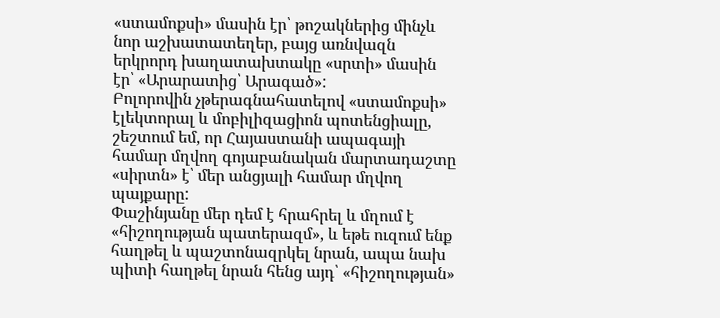«ստամոքսի» մասին էր՝ թոշակներից մինչև նոր աշխատատեղեր, բայց առնվազն երկրորդ խաղատախտակը «սրտի» մասին էր՝ «Արարատից՝ Արագած»:
Բոլորովին չթերագնահատելով «ստամոքսի» էլեկտորալ և մոբիլիզացիոն պոտենցիալը, շեշտում եմ, որ Հայաստանի ապագայի համար մղվող գոյաբանական մարտադաշտը «սիրտն» է՝ մեր անցյալի համար մղվող պայքարը:
Փաշինյանը մեր դեմ է հրահրել և մղում է «հիշողության պատերազմ», և եթե ուզում ենք հաղթել և պաշտոնազրկել նրան, ապա նախ պիտի հաղթել նրան հենց այդ՝ «հիշողության»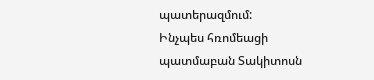պատերազմում:
Ինչպես հռոմեացի պատմաբան Տակիտոսն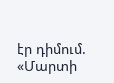էր դիմում. «Մարտի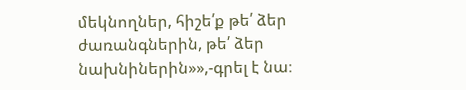մեկնողներ, հիշե՛ք թե՛ ձեր ժառանգներին, թե՛ ձեր նախնիներին»»,-գրել է նա։